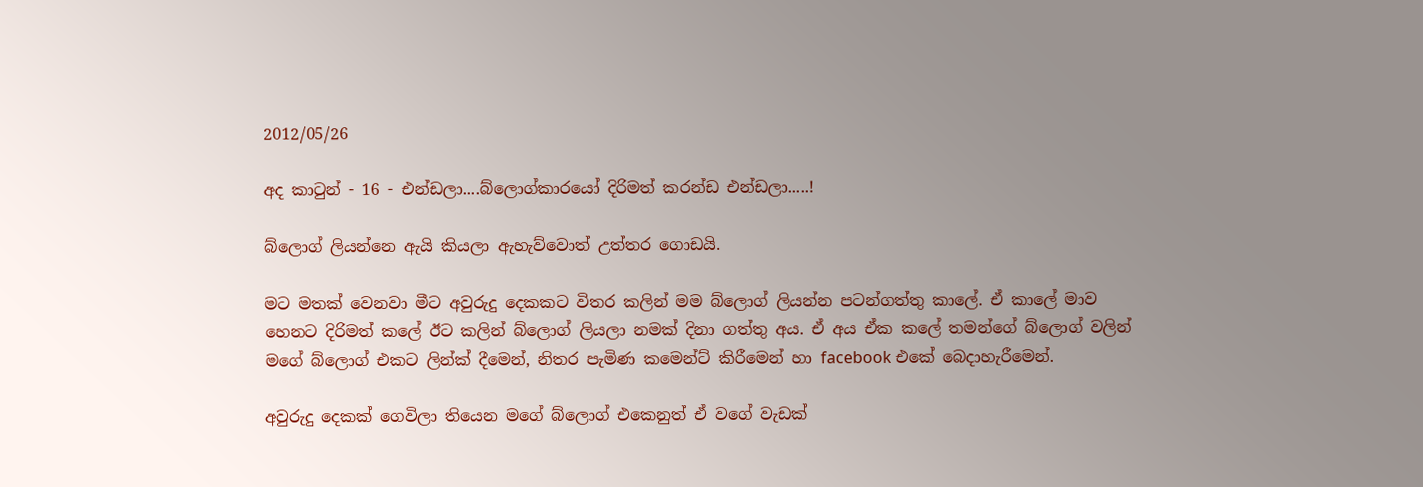2012/05/26

අද කාටුන් - 16 - එන්ඩලා....බ්ලොග්කාරයෝ දිරිමත් කරන්ඩ එන්ඩලා.....!

බ්ලොග් ලියන්නෙ ඇයි කියලා ඇහැව්වොත් උත්තර ගොඩයි.

මට මතක් වෙනවා මීට අවුරුදු දෙකකට විතර කලින් මම බ්ලොග් ලියන්න පටන්ගත්තු කාලේ. ඒ කාලේ මාව හෙනට දිරිමත් කලේ ඊට කලින් බ්ලොග් ලියලා නමක් දිනා ගත්තු අය. ඒ අය ඒක කලේ තමන්ගේ බ්ලොග් වලින් මගේ බ්ලොග් එකට ලින්ක් දීමෙන්, නිතර පැමිණ කමෙන්ට් කිරීමෙන් හා facebook එකේ බෙදාහැරීමෙන්.

අවුරුදු දෙකක් ගෙවිලා තියෙන මගේ බ්ලොග් එකෙනුත් ඒ වගේ වැඩක්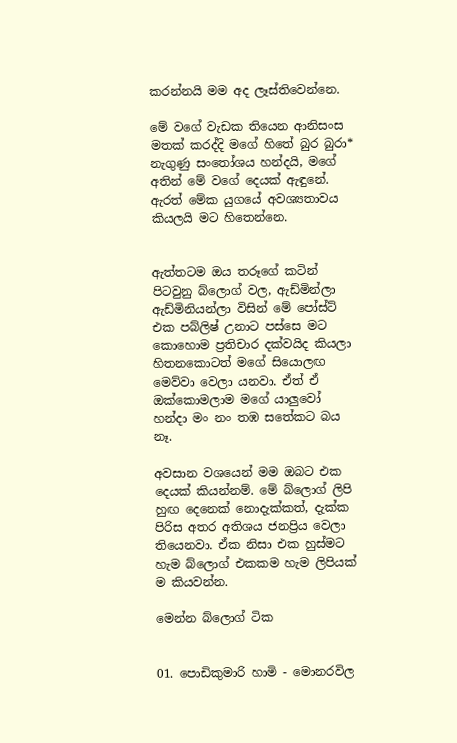කරන්නයි මම අද ලෑස්තිවෙන්නෙ.

මේ වගේ වැඩක තියෙන ආනිසංස මතක් කරද්දි මගේ හිතේ බුර බුරා* නැගුණු සංතෝශය හන්දයි, මගේ අතින් මේ වගේ දෙයක් ඇඳුනේ. ඇරත් මේක යුගයේ අවශ්‍යතාවය කියලයි මට හිතෙන්නෙ.


ඇත්තටම ඔය තරූගේ කටින් පිටවුනු බ්ලොග් වල, ඇඩ්මින්ලා ඇඩ්මිනියන්ලා විසින් මේ පෝස්ට් එක පබ්ලිෂ් උනාට පස්සෙ මට කොහොම ප්‍රතිචාර දක්වයිද කියලා හිතනකොටත් මගේ සියොලඟ මෙව්වා වෙලා යනවා. ඒත් ඒ ඔක්කොමලාම මගේ යාලුවෝ හන්දා මං නං තඹ සතේකට බය නෑ.

අවසාන වශයෙන් මම ඔබට එක දෙයක් කියන්නම්. මේ බ්ලොග් ලිපි හුඟ දෙනෙක් නොදැක්කත්, දැක්ක පිරිස අතර අතිශය ජනප්‍රිය වෙලා තියෙනවා. ඒක නිසා එක හුස්මට හැම බ්ලොග් එකකම හැම ලිපියක් ම කියවන්න.

මෙන්න බ්ලොග් ටික


01. පොඩිකුමාරි හාමි - මොනරවිල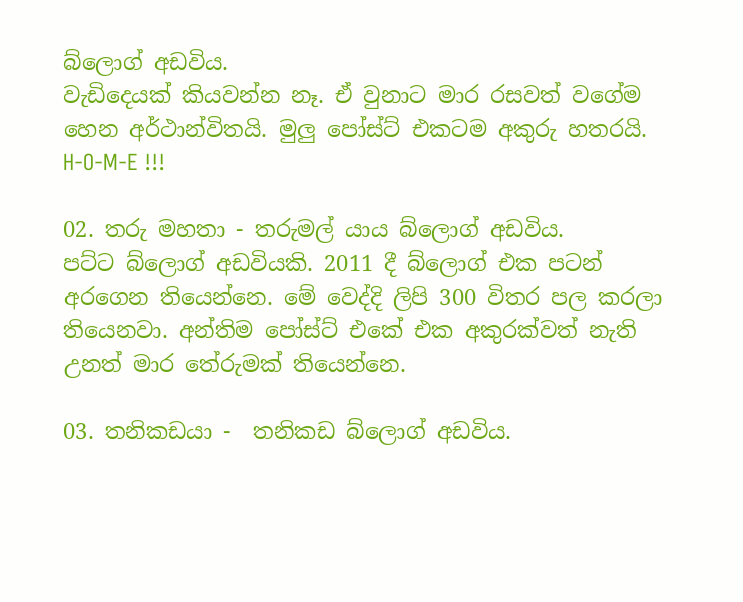බ්ලොග් අඩවිය.
වැඩිදෙයක් කියවන්න නෑ. ඒ වුනාට මාර රසවත් වගේම හෙන අර්ථාන්විතයි. මුලු පෝස්ට් එකටම අකුරු හතරයි. H-O-M-E !!!

02. තරු මහතා - තරුමල් යාය බ්ලොග් අඩවිය.
පට්ට බ්ලොග් අඩවියකි. 2011 දී බ්ලොග් එක පටන් අරගෙන තියෙන්නෙ. මේ වෙද්දි ලිපි 300 විතර පල කරලා තියෙනවා. අන්තිම පෝස්ට් එකේ එක අකුරක්වත් නැති උනත් මාර තේරුමක් තියෙන්නෙ.

03. තනිකඩයා -  තනිකඩ බ්ලොග් අඩවිය.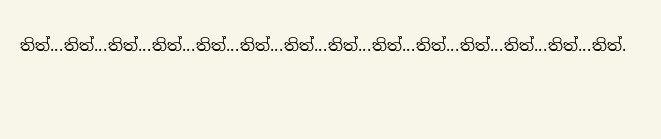තිත්...තිත්...තිත්...තිත්...තිත්...තිත්...තිත්...තිත්...තිත්...තිත්...තිත්...තිත්...තිත්...තිත්.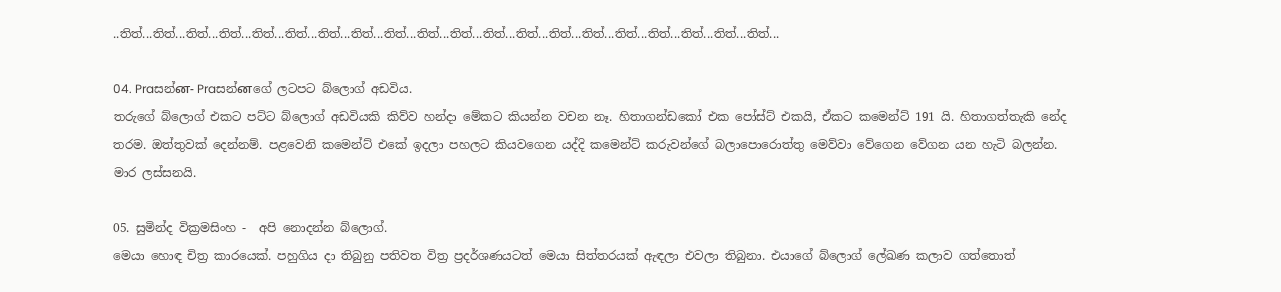..තිත්...තිත්...තිත්...තිත්...තිත්...තිත්...තිත්...තිත්...තිත්...තිත්...තිත්...තිත්...තිත්...තිත්...තිත්...තිත්...තිත්...තිත්...තිත්...තිත්...

04. Praසන්ன- Praසන්னගේ ලටපට බ්ලොග් අඩවිය.
තරුගේ බ්ලොග් එක‍ට පට්ට බ්ලොග් අඩවියකි කිව්ව හන්දා මේකට කියන්න වචන නෑ. හිතාගන්ඩකෝ එක පෝස්ට් එකයි, ඒකට කමෙන්ට් 191 යි. හිතාගත්තැකි නේද තරම. ඔත්තුවක් දෙන්නම්. පළවෙනි කමෙන්ට් එකේ ඉදලා පහලට කියවගෙන යද්දි කමෙන්ට් කරුවන්ගේ බලාපොරොත්තු මෙව්වා වේගෙන වේගන යන හැටි බලන්න. මාර ලස්සනයි.

05. සුමින්ද වික්‍රමසිංහ -  අපි නොදන්න බ්ලොග්.
මෙයා හොඳ චිත්‍ර කාරයෙක්. පහුගිය දා තිබුනු පතිවත විත්‍ර ප්‍රදර්ශණයටත් මෙයා සිත්තරයක් ඇඳලා එවලා තිබුනා. එයාගේ බ්ලොග් ලේඛණ කලාව ගත්තොත්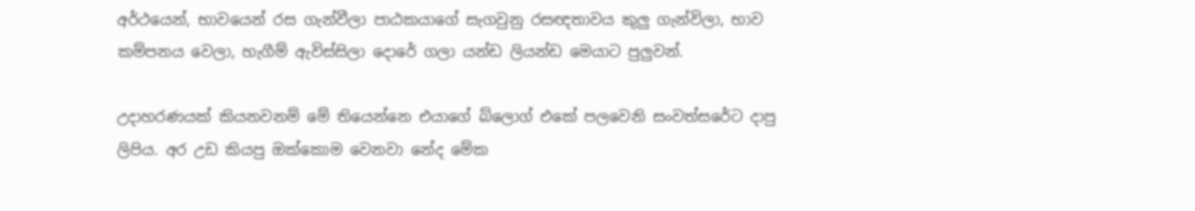අර්ථයෙන්, භාවයෙන් රස ගැන්වීලා පාඨකයාගේ සැගවුනු රසඥතාවය කුලු ගැන්විලා, භාව කම්පනය වෙලා, හැගීම් ඇවිස්සිලා දොරේ ගලා යන්ඩ ලියන්ඩ මෙයාට පුලුවන්.

උදාහරණයක් කියනවනම් මේ තියෙන්නෙ එයාගේ බ්ලොග් එකේ පලවෙනි සංවත්සරේට දාපු ලිපිය. අර උඩ කියපු ඔක්කොම වෙනවා නේද මේක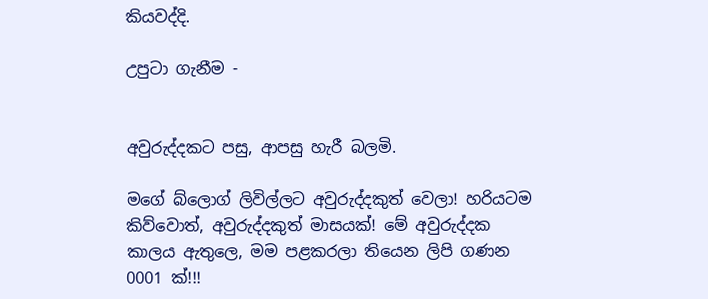කියවද්දි.

උපුටා ගැනීම -


අවුරුද්දකට පසු, ආපසු හැරී බලමි.

මගේ බ්ලොග් ලිවිල්ලට අවුරුද්දකුත් වෙලා! හරියටම කිව්වොත්, අවුරුද්දකුත් මාසයක්! මේ අවුරුද්දක කාලය ඇතුලෙ, මම පළකරලා තියෙන ලිපි ගණන 0001 ක්!!!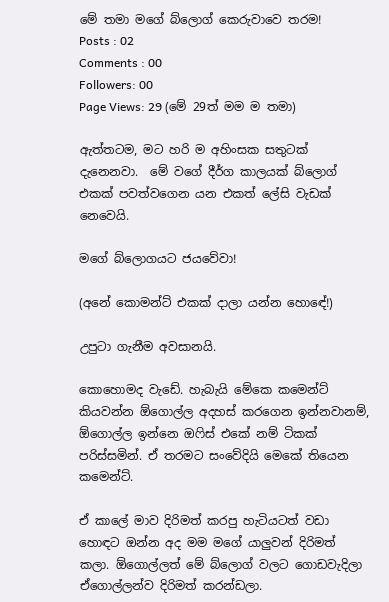මේ තමා මගේ බ්ලොග් කෙරුවාවෙ තරම!
Posts : 02
Comments : 00
Followers: 00
Page Views: 29 (මේ 29ත් මම ම තමා)

ඇත්තටම, මට හරි ම අහිංසක සතුටක් දැනෙනවා.  මේ ‍ව‍‍ගේ දීර්ග කාලයක් බ්ලොග් එකක් පවත්වගෙන යන එකත් ලේසි වැඩක් නෙවෙයි.

මගේ බ්ලොගයට ජයවේවා!

(අනේ කොමන්ට් එකක් දාලා යන්න ‍හො‍ඳේ!)

උපුටා ගැනීම අවසානයි.

කොහොමද වැඩේ. හැබැයි මේකෙ කමෙන්ට් කියවන්න ඕගොල්ල අදහස් කරගෙන ඉන්නවානම්, ඕගොල්ල ඉන්නෙ ඔෆිස් එකේ නම් ටිකක් පරිස්සමින්. ඒ තරමට සංවේදියි මෙකේ තියෙන කමෙන්ට්.

ඒ කාලේ මාව දිරිමත් කරපු හැටියටත් වඩා හොඳට ඔන්න අද මම මගේ යාලුවන් දිරිමත් කලා. ඕගොල්ලත් මේ බ්ලොග් වලට ගොඩවැදිලා ඒගොල්ලන්ව දිරිමත් කරන්ඩලා.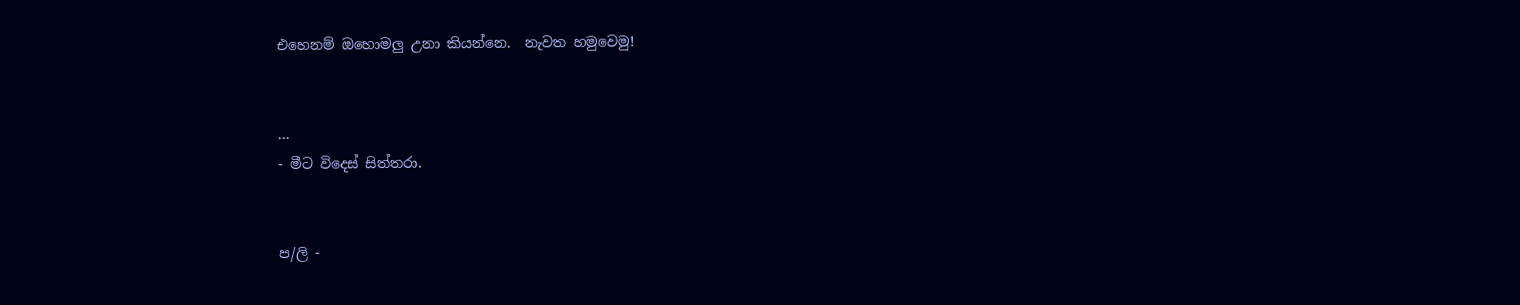එහෙනම් ඔහොමලු උනා කියන්නෙ.  නැවත හමුවෙමු!


...
- මීට විදෙස් සිත්තරා.


ප/ලි -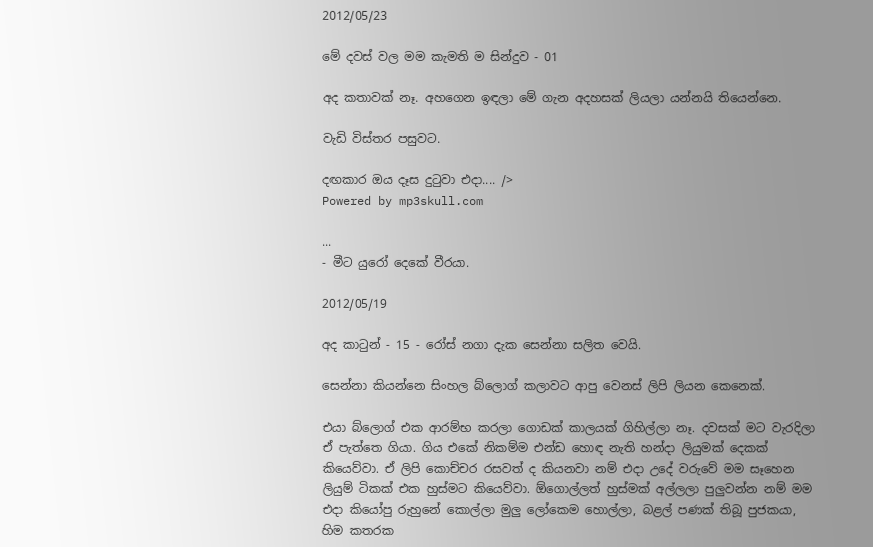2012/05/23

මේ දවස් වල මම කැමති ම සින්දුව - 01

අද කතාවක් නෑ. අහගෙන ඉඳලා මේ ගැන අදහසක් ලියලා යන්නයි තියෙන්නෙ.

වැඩි විස්තර පසුවට.

දඟකාර ඔය දෑස දුටුවා එදා.... />
Powered by mp3skull.com

...
- මීට යුරෝ දෙකේ වීරයා.

2012/05/19

අද කාටුන් - 15 - රෝස් නගා දැක සෙන්නා සලිත වෙයි.

සෙන්නා කියන්නෙ සිංහල බ්ලොග් කලාවට ආපු වෙනස් ලිපි ලියන කෙනෙක්.

එයා බ්ලොග් එක ආරම්භ කරලා ගොඩක් කාලයක් ගිහිල්ලා නෑ. දවසක් මට වැරදිලා ඒ පැත්තෙ ගියා. ගිය එකේ නිකම්ම එන්ඩ හොඳ නැති හන්දා ලියුමක් දෙකක් කියෙව්වා. ඒ ලිපි කොච්චර රසවත් ද කියනවා නම් එදා උදේ වරුවේ මම සෑහෙන ලියුම් ටිකක් එක හුස්මට කියෙව්වා. ඕගොල්ලත් හුස්මක් අල්ලලා පුලුවන්න නම් මම එදා කියෝපු රුහුනේ කොල්ලා මුලු ලෝකෙම හොල්ලා, බළල් පණක් තිබූ පුජකයා, හිම කතරක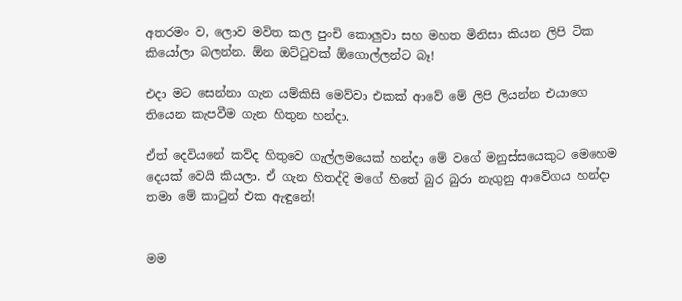අතරමං ව, ලොව මවිත කල පුංචි කොලුවා සහ මහත මිනිසා කියන ලිපි ටික කියෝලා බලන්න. ඕන ඔට්ටුවක් ඕගොල්ලන්ට බෑ!

එදා මට සෙන්නා ගැන යම්කිසි මෙව්වා එකක් ආවේ මේ ලිපි ලියන්න එයාගෙ තියෙන කැපවීම ගැන හිතුන හන්දා.

ඒත් දෙවියනේ කව්ද හිතුවෙ ගැල්ලමයෙක් හන්දා මේ වගේ මනුස්සයෙකුට මෙහෙම දෙයක් වෙයි කියලා. ඒ ගැන හිතද්දි මගේ හිතේ බුර බුරා නැගුනු ආවේගය හන්දා තමා මේ කාටුන් එක ඇඳුනේ!


මම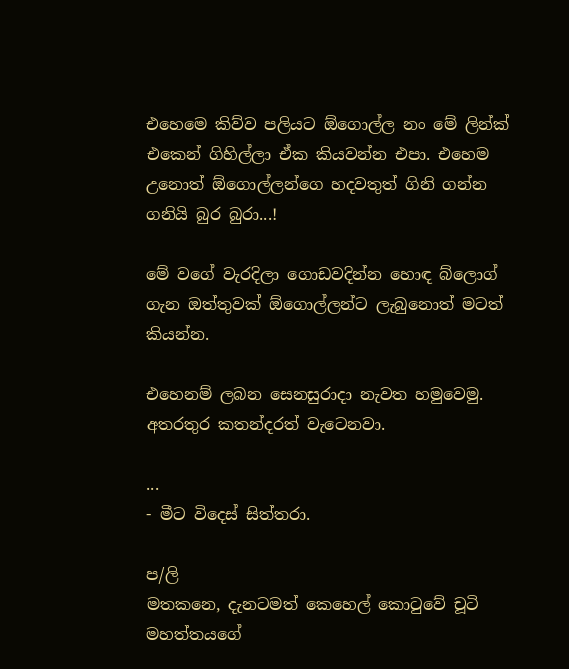එහෙමෙ කිව්ව පලියට ඕගොල්ල නං මේ ලින්ක් එකෙන් ගිහිල්ලා ඒක කියවන්න එපා. එහෙම උනොත් ඕගොල්ලන්ගෙ හදවතුත් ගිනි ගන්න ගනියි බුර බුරා...!

මේ වගේ වැරදිලා ගොඩවදින්න හොඳ බ්ලොග් ගැන ඔත්තුවක් ඕගොල්ලන්ට ලැබුනොත් මටත් කියන්න.

එහෙනම් ලබන සෙනසුරාදා නැවත හමුවෙමු. අතරතුර කතන්දරත් වැටෙනවා.

...
- මීට විදෙස් සිත්තරා.

ප/ලි
මතකනෙ, දැනටමත් කෙහෙල් කොටුවේ චූටි මහත්තයගේ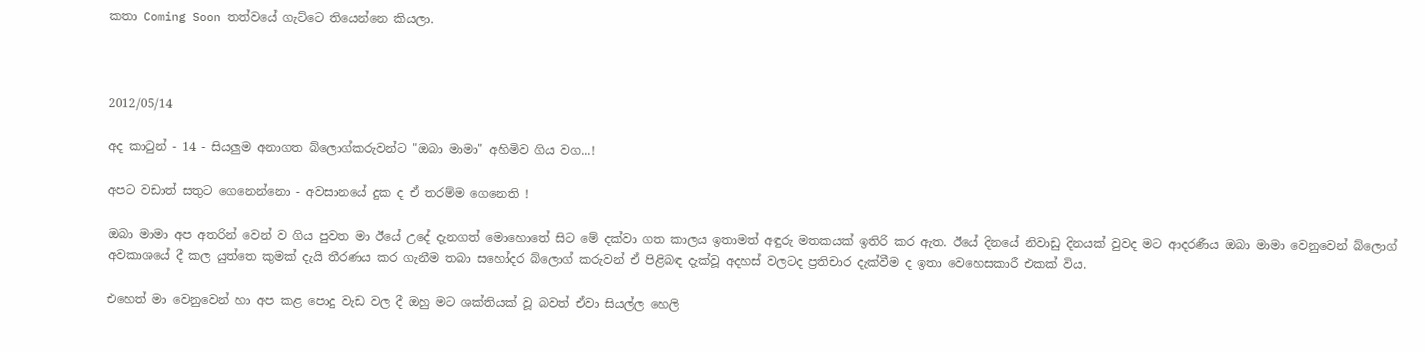කතා Coming Soon තත්වයේ ගැට්ටෙ තියෙන්නෙ කියලා.



2012/05/14

අද කාටුන් - 14 - සියලුම අනාගත බ්ලොග්කරුවන්ට "ඔබා මාමා" අහිමිව ගිය වග...!

අපට වඩාත් සතුට ගෙනෙන්නො - අවසානයේ දුක ද ඒ තරම්ම ගෙනෙති !

ඔබා මාමා අප අතරින් වෙන් ව ගිය පුවත මා ඊයේ උදේ දැනගත් මොහොතේ සිට මේ දක්වා ගත කාලය ඉතාමත් අඳුරු මතකයක් ඉතිරි කර ඇත. ඊයේ දිනයේ නිවාඩු දිනයක් වුවද මට ආදරණීය ඔබා මාමා වෙනුවෙන් බ්ලොග් අවකාශයේ දී කල යුත්තෙ කුමක් දැයි තීරණය කර ගැනීම තබා සහෝදර බ්ලොග් කරුවන් ඒ පිළිබඳ දැක්වූ අදහස් වලටද ප්‍රතිචාර දැක්වීම ද ඉතා වෙහෙසකාරී එකක් විය.

එහෙත් මා වෙනුවෙන් හා අප කළ පොදු වැඩ වල දී ඔහු මට ශක්තියක් වූ බවත් ඒවා සියල්ල හෙලි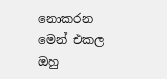නොකරන මෙන් එකල ඔහු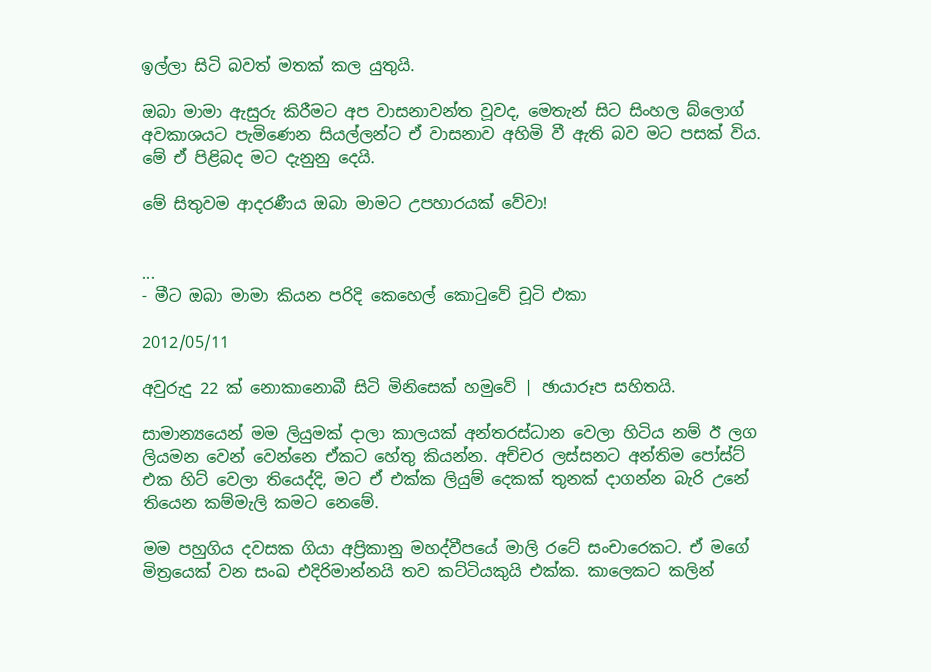ඉල්ලා සිටි බවත් මතක් කල යුතුයි.

ඔබා මාමා ඇසුරු කිරීමට අප වාසනාවන්ත වූවද, මෙතැන් සිට සිංහල බ්ලොග් අවකාශයට පැමිණෙන සියල්ලන්ට ඒ වාසනාව අහිමි වී ඇති බව මට පසක් විය. මේ ඒ පිළිබද මට දැනුනු දෙයි.

මේ සිතුවම ආදරණීය ඔබා මාමට උපහාරයක් වේවා!


...
- මීට ඔබා මාමා කියන පරිදි කෙහෙල් කොටුවේ චූටි එකා

2012/05/11

අවුරුදු 22 ක් නොකානොබී සිටි මිනිසෙක් හමුවේ | ඡායාරූප සහිතයි.

සාමාන්‍යයෙන් මම ලියුමක් දාලා කාලයක් අන්තරස්ධාන වෙලා හිටිය නම් ඊ ලග ලියමන වෙන් වෙන්නෙ ඒකට හේතු කියන්න. අච්චර ලස්සනට ‍අන්තිම පෝස්ට් එක හිට් වෙලා තියෙද්දි, මට ඒ එක්ක ලියුම් දෙකක් තුනක් දාගන්න බැරි උනේ තියෙන කම්මැලි කමට නෙමේ.

මම පහුගිය දවසක ගියා අප්‍රිකානු මහද්වීපයේ මාලි රටේ සංචාරෙකට. ඒ මගේ මිත්‍රයෙක් වන සංඛ එදිරිමාන්නයි තව කට්ටියකුයි එක්ක. කාලෙකට කලින්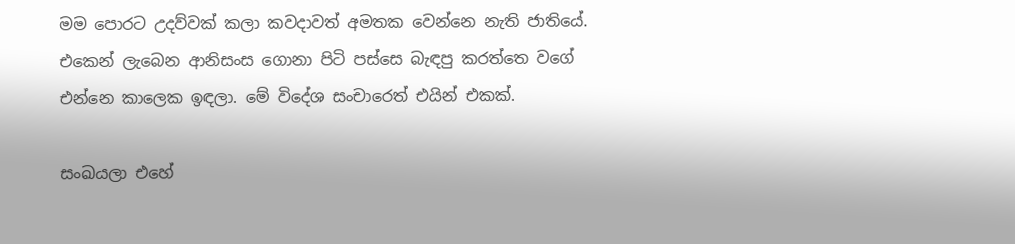මම පොරට උදව්වක් කලා කවදාවත් අමතක වෙන්නෙ නැති ජාතියේ. එකෙන් ලැබෙන ආනිසංස ‍ගොනා පිටි පස්සෙ බැඳපු කරත්තෙ වගේ එන්නෙ කාලෙක ඉඳලා. මේ විදේශ සංචාරෙත් එයින් එකක්.

සංඛයලා එහේ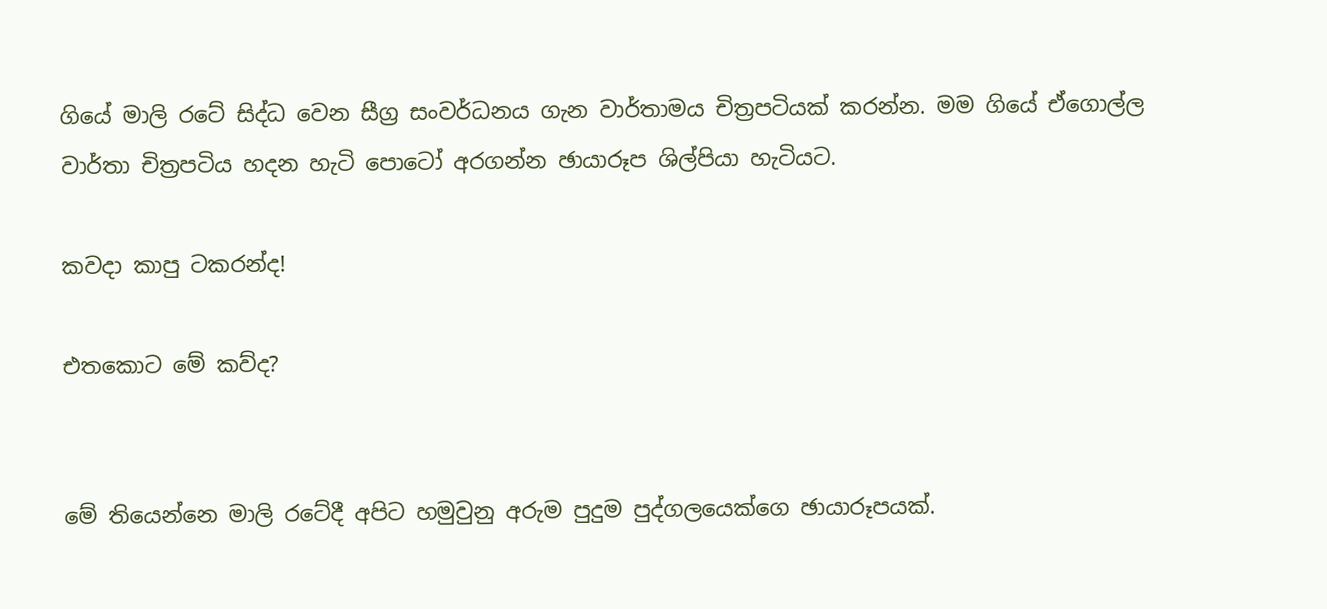ගියේ මාලි ‍රටේ සිද්ධ වෙන සීග්‍ර සංවර්ධනය ගැන වාර්තාමය චිත්‍රපටියක් කරන්න. මම ගියේ ඒගොල්ල වාර්තා චිත්‍රපටිය හදන හැටි පොටෝ අරගන්න ඡායාරූප ශිල්පියා හැටියට.

කවදා කාපු ටකරන්ද!

එතකොට මේ කව්ද?


මේ තියෙන්නෙ මාලි රටේදී අපිට හමුවුනු අරුම පුදුම පුද්ගලයෙක්ගෙ ඡායාරූපයක්.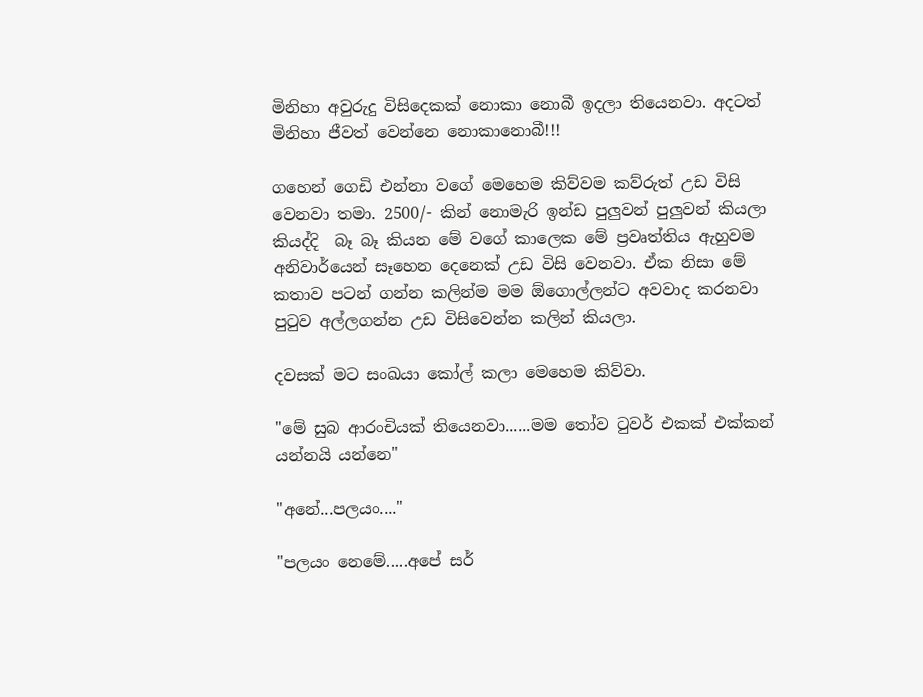මිනිහා අවුරුදු විසිදෙකක් නොකා නොබී ඉදලා තියෙනවා. අදටත් මිනිහා ජීවත් වෙන්නෙ නොකානොබී!!!

ගහෙන් ගෙඩි එන්නා වගේ මෙහෙම කිව්වම කව්රුත් උඩ විසි වෙනවා තමා. 2500/- කින් නොමැරි ඉන්ඩ පුලුවන් පුලුවන් කියලා කියද්දි  බෑ බෑ කියන මේ වගේ කාලෙක මේ ප්‍රවෘත්තිය ඇහුවම අනිවාර්යෙන් සෑහෙන දෙනෙක් උඩ විසි වෙනවා. ඒක නිසා මේ කතාව පටන් ගන්න කලින්ම මම ඕගොල්ලන්ට අවවාද කරනවා පුටුව අල්ලගන්න උඩ විසිවෙන්න කලින් කියලා.

දවසක් මට සංඛයා කෝල් කලා මෙහෙම කිව්වා.

"මේ සුබ ආරංචියක් තියෙනවා......මම තෝව ටුවර් එකක් එක්කන් යන්නයි යන්නෙ"

"අනේ...පලයං...."

"පලයං නෙමේ.....අපේ සර්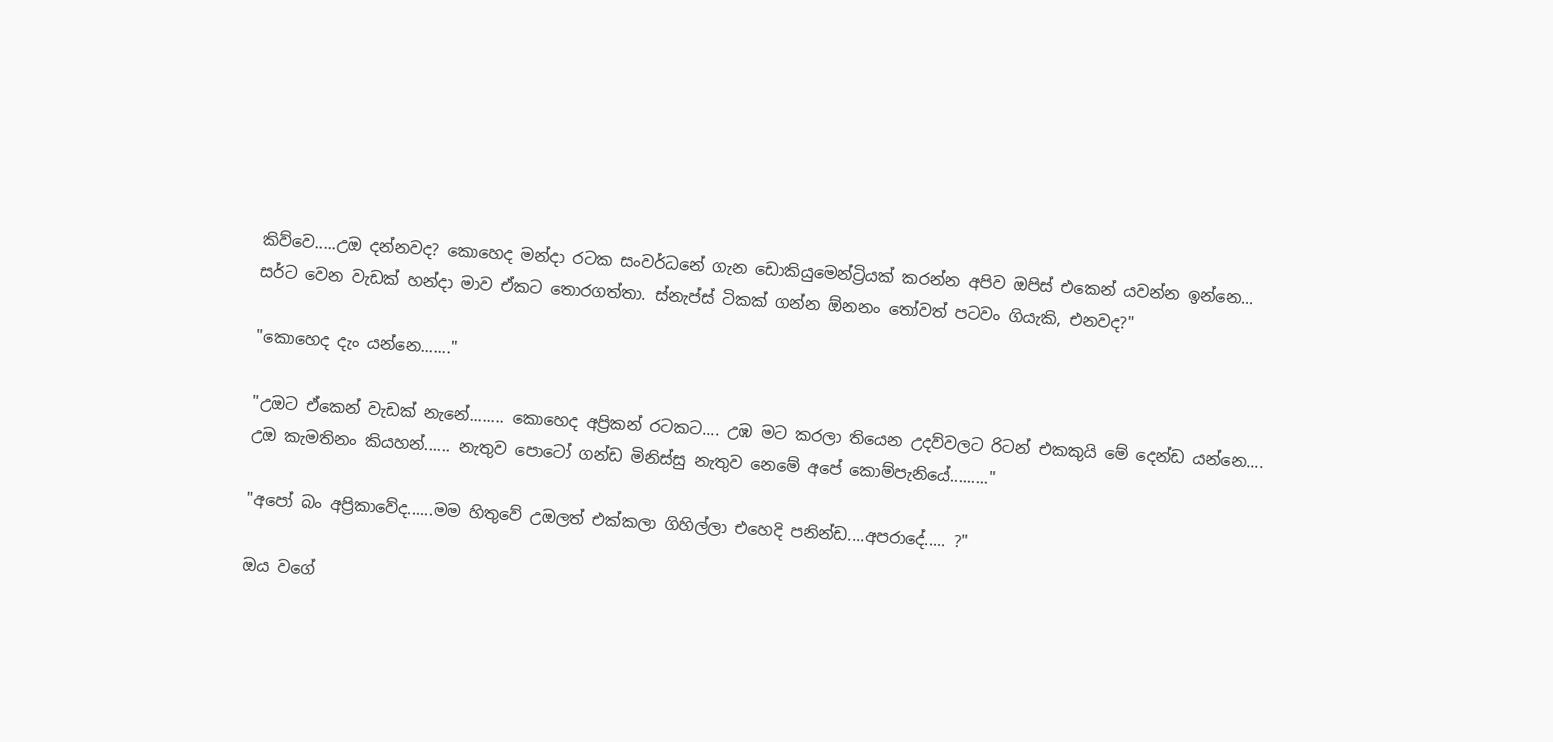කිව්වෙ.....උඔ දන්නවද? කොහෙද මන්දා රටක සංවර්ධනේ ගැන ඩොකියුමෙන්ට්‍රියක් කරන්න අපිව ඔපිස් එකෙන් යවන්න ඉන්නෙ... සර්ට වෙන වැඩක් හන්දා මාව ඒකට තොරගත්තා. ස්නැප්ස් ටිකක් ගන්න ඕනනං තෝවත් පටවං ගියැකි, එනවද?"

"කොහෙද දැං යන්නෙ......."

"උඔ‍ට ඒකෙන් වැඩක් නැ‍නේ........ කොහෙද අප්‍රිකන් ර‍ටකට.... උඹ මට කරලා තියෙන උදව්වලට රිටන් එකකුයි මේ දෙන්ඩ යන්නෙ.... උඔ කැමතිනං කියහන්...... නැතුව පොටෝ ගන්ඩ මිනිස්සු නැතුව නෙමේ අපේ කොම්පැනියේ........."

"අපෝ බං අප්‍රිකාවේද......මම හිතුවේ උඔල‍ත් එක්කලා ගිහිල්ලා එහෙදි පනින්ඩ....අපරාදේ..... ?"

ඔය වගේ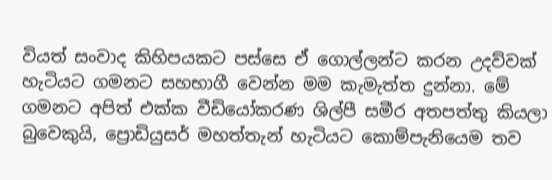වියත් සංවාද කිහිපයකට පස්සෙ ඒ ගොල්ලන්ට කරන උදව්වක් හැටියට ගමනට සහභාගී වෙන්න මම කැමැත්ත දුන්නා. මේ ගමනට අපිත් එක්ක වීඩියෝකරණ ශිල්පී සමීර අතපත්තු කියලා බුවෙකුයි, ප්‍රොඩියුසර් මහත්තැන් හැටියට කොම්පැනියෙම තව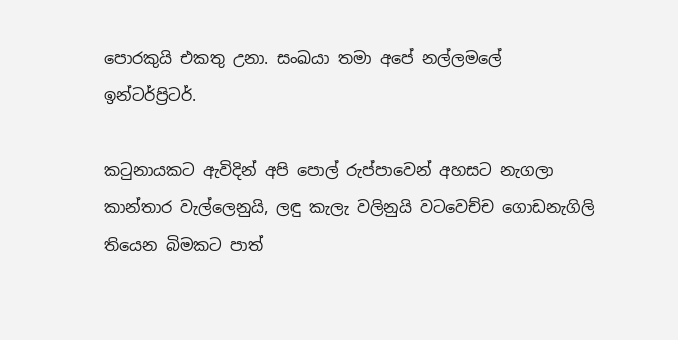පොරකුයි එකතු උනා. සංඛයා තමා අපේ නල්ලමලේ ඉන්ටර්ප්‍රිටර්.

කටුනායකට ඇවිදින් අපි පොල් රුප්පාවෙන් අහසට නැගලා කාන්තාර වැල්ලෙනුයි, ලඳු කැලැ වලිනුයි වටවෙච්ච ගොඩනැගිලි තියෙන බිමකට පාත්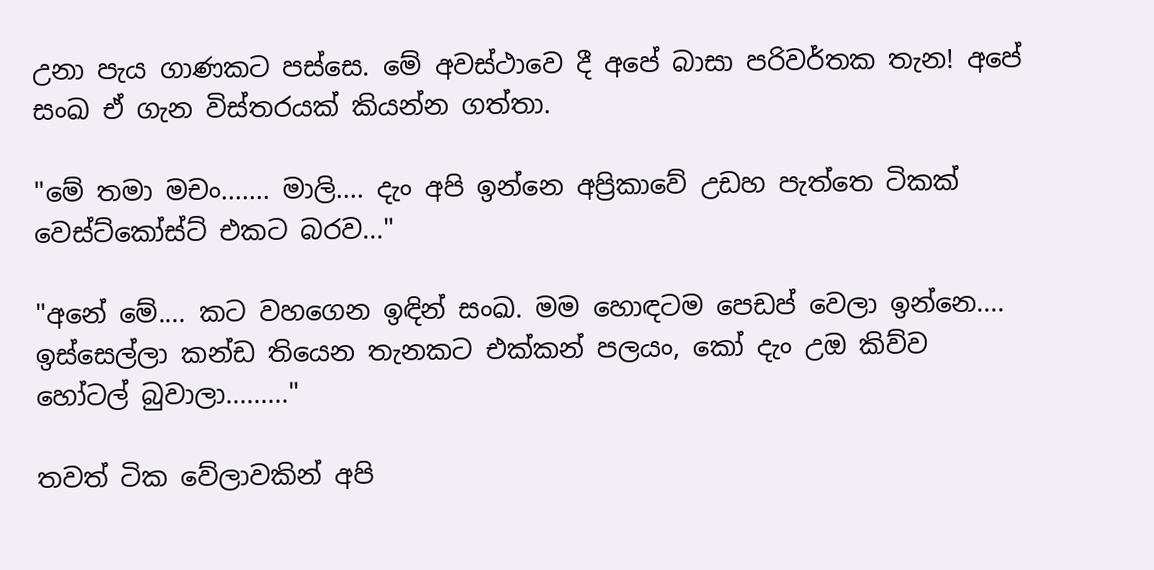උනා පැය ගාණකට පස්සෙ. මේ අවස්ථාවෙ දී අපේ බාසා පරිවර්තක තැන! අපේ සංඛ ඒ ගැන විස්තරයක් කියන්න ගත්තා.

"මේ තමා මචං....... මාලි.... දැං අපි ඉන්නෙ අප්‍රිකාවේ උඩහ පැත්තෙ ටිකක් වෙස්ට්කෝස්ට් එකට බරව..."

"අනේ මේ.... කට වහගෙන ඉඳින් සංඛ. මම හොඳටම පෙඩප් වෙලා ඉන්නෙ.... ඉස්සෙල්ලා කන්ඩ තියෙන තැනකට එක්කන් පලයං, කෝ දැං උඔ කිව්ව හෝටල් බුවාලා........."

තවත් ටික වේලාවකින් අපි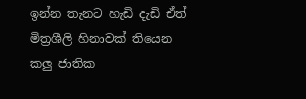ඉන්න තැනට හැඩි දැඩි ඒත් මිත්‍රශීලි හිනාවක් තියෙන කලු ජාතික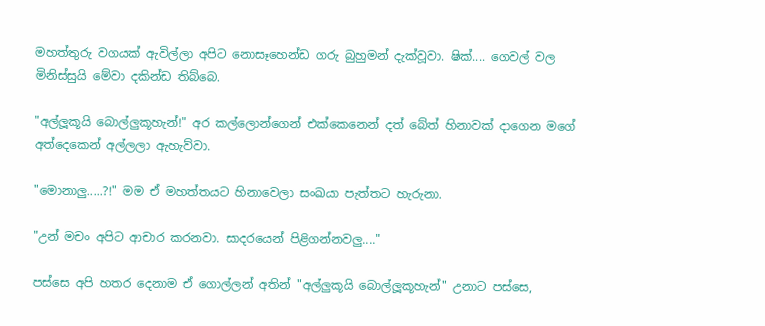මහත්තුරු වගයක් ඇවිල්ලා අපිට නොසෑහෙන්ඩ ගරු බුහුමන් දැක්වූවා. ෂික්.... ගෙවල් වල මිනිස්සුයි මේවා දකින්ඩ තිබ්බෙ.

"අල්ලූකූයි බොල්ලුකූහැන්!" අර කල්ලොන්ගෙන් එක්කෙනෙන් දත් බේත් හිනාවක් දාගෙන මගේ අත්දෙකෙන් අල්ලලා ඇහැව්වා.

"මොනාලු.....?!" මම ඒ මහත්තයට හිනාවෙලා සංඛයා පැත්තට හැරුනා.

"උන් මචං අපිට ආචාර කරනවා. සාදරයෙන් පිළිගන්නවලු...."

පස්සෙ අපි හතර දෙනාම ඒ ගොල්ලන් අතින් "අල්ලුකූයි බොල්ලූකූහැන්" උනාට පස්සෙ,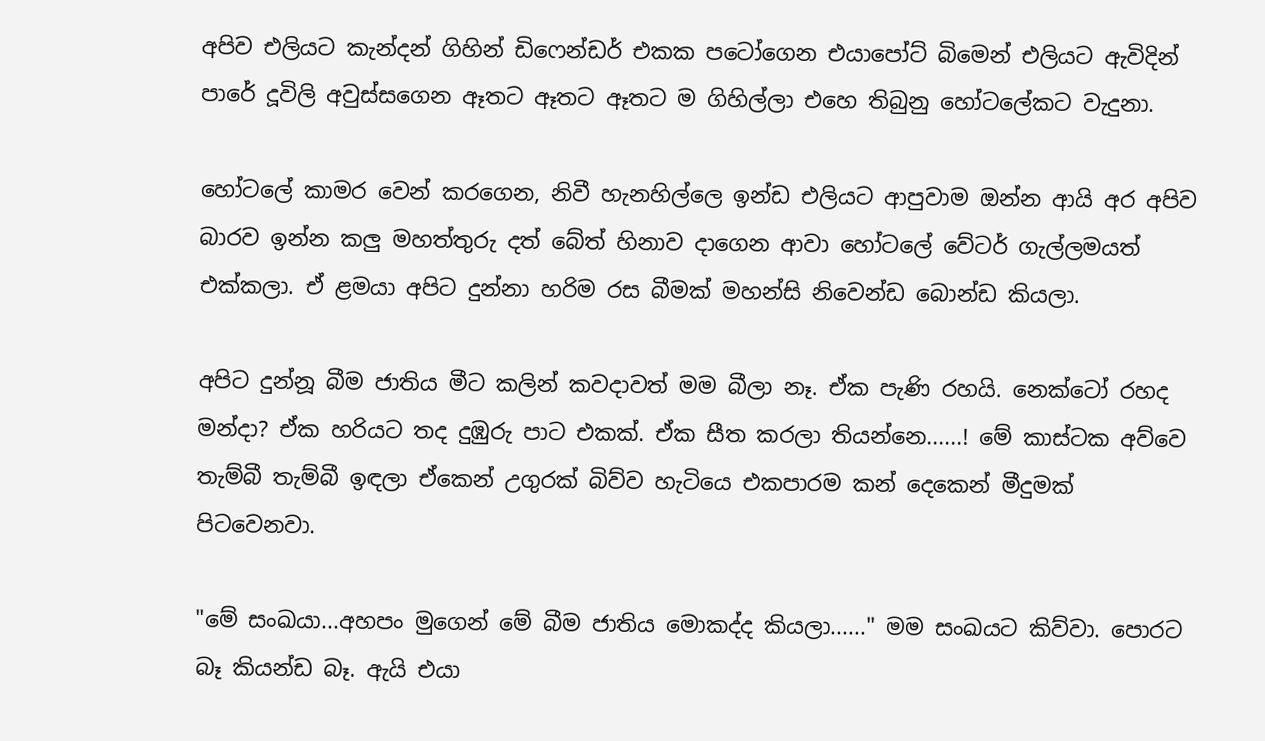අපිව එලියට කැන්දන් ගිහින් ඩිෆෙන්ඩර් එකක පටෝගෙන එයාපෝට් බිමෙන් එලියට ඇවිදින් පාරේ දූවිලි අවුස්සගෙන ඈතට ඈත‍ට ඈතට ම ගිහිල්ලා එහෙ තිබුනු හෝටලේකට වැදුනා.

හෝ‍ටලේ කාමර වෙන් කරගෙන, නිවී හැනහිල්ලෙ ඉන්ඩ එලියට ආපුවාම ඔන්න ආයි අර අපිව බාරව ඉන්න කලු මහත්තුරු දත්‍ බේත් හිනාව දාගෙන ආවා හෝටලේ වේටර් ගැල්ලමයත් එක්කලා. ඒ ළමයා අපිට දුන්නා හරිම රස බීමක් මහන්සි නිවෙන්ඩ බොන්ඩ කියලා.

අපිට දුන්නූ බීම ජාතිය මීට කලින් කවදාවත් මම බීලා නෑ. ඒක පැණි රහයි. නෙක්ටෝ රහද මන්දා? ඒක හරියට තද දුඹුරු පාට එකක්. ඒක සීත කරලා තියන්නෙ......! මේ කාස්ටක අව්වෙ තැම්බී තැම්බී ඉඳලා ඒකෙන් උගුරක් බිව්ව හැටියෙ එකපාරම කන් දෙකෙන් මීදුමක් පිටවෙනවා.

"මේ සංඛයා...අහපං මුගෙන් මේ බීම ජාතිය මොකද්ද කියලා......" මම සංඛයට කිව්වා. පොරට බෑ කියන්ඩ බෑ. ඇයි එයා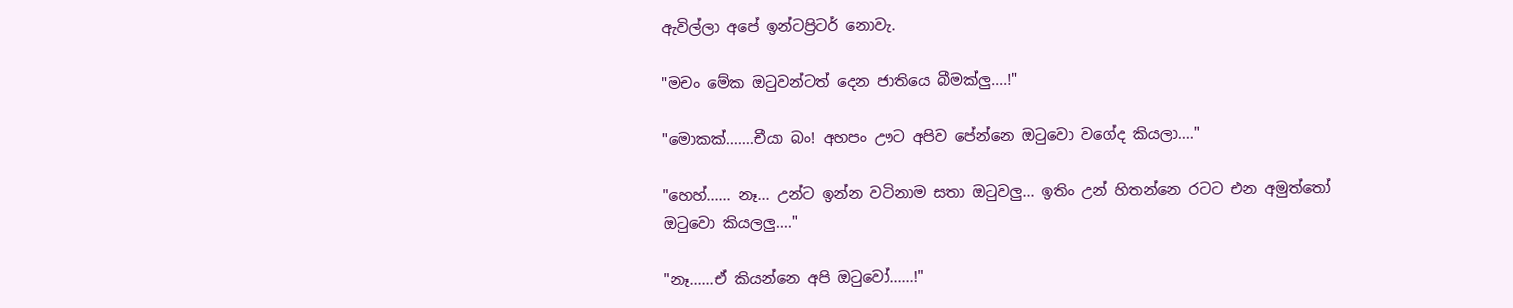ඇවිල්ලා අපේ ඉන්ටප්‍රිටර් නොවැ.

"මචං මේක ඔටුවන්ටත් දෙන ජාතියෙ බීමක්ලු....!"

"මොකක්.......චීයා බං! අහපං ඌට අපිව පේන්නෙ ඔටුවො වගේද කියලා...."

"හෙහ්...... නෑ... උන්ට ඉන්න වටිනාම සතා ඔටුවලු... ඉතිං උන් හිතන්නෙ රටට එන අමුත්තෝ ඔටුවො කියලලු...."

"නෑ......ඒ කියන්නෙ අපි ඔටුවෝ......!"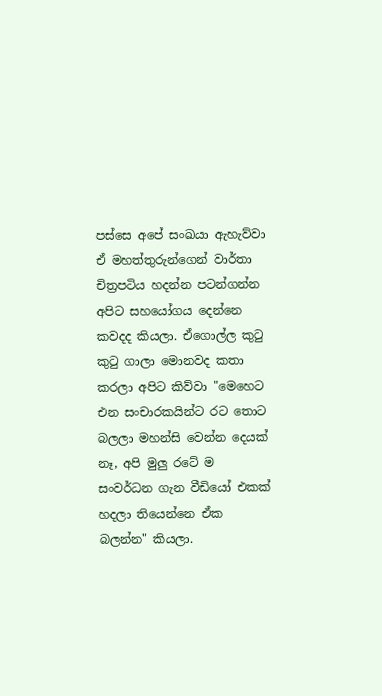පස්සෙ අපේ සංඛයා ඇහැව්වා ඒ මහත්තුරුන්ගෙන් වාර්තා චිත්‍රපටිය හදන්න පටන්ගන්න අපිට සහයෝගය දෙන්නෙ කවදද කියලා. ඒගොල්ල කුටු කුටු ගාලා මොනවද කතා කරලා අපිට කිව්වා "මෙහෙට එන සංචාරකයින්ට රට තොට බලලා මහන්සි වෙන්න දෙයක් නෑ, අපි මුලු රටේ ම සංවර්ධන ගැන වීඩියෝ එකක් හදලා තියෙන්නෙ ඒක බලන්න" කියලා.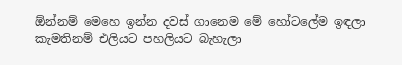ඕන්නම් මෙහෙ ඉන්න දවස් ගානෙම මේ හෝටලේම ඉඳලා කැමතිනම් එලියට පහලියට බැහැලා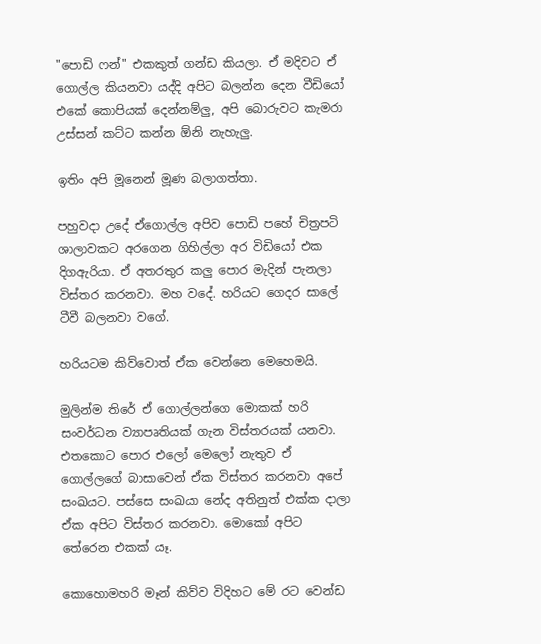"පොඩි ෆන්" එකකුත් ගන්ඩ කියලා. ඒ මදිවට ඒ ගොල්ල කියනවා යද්දි අපිට බලන්න දෙන වීඩියෝ එකේ කොපියක් දෙන්නම්ලු, අපි බොරුවට කැමරා උස්සන් කට්ට කන්න ඕනි නැහැලු.

ඉතිං අපි මූනෙන් මූණ බලාගත්තා.

පහුවදා උදේ ඒගොල්ල අපිව පොඩි පහේ චිත්‍රපටි ශාලාවකට අරගෙන ගිහිල්ලා අර විඩියෝ එක දිගඇරියා. ඒ අතරතුර කලු පොර මැදින් පැනලා විස්තර කරනවා. මහ වදේ. හරියට ගෙදර සාලේ ටීවී බලනවා වගේ.

හරියටම කිව්වොත් ඒක වෙන්නෙ මෙහෙමයි.

මුලින්ම තිරේ ඒ ගොල්ලන්ගෙ මොකක් හරි සංවර්ධන ව්‍යාපෘතියක් ගැන විස්තරයක් යනවා. එතකොට පොර එලෝ මෙලෝ නැතුව ඒ ගොල්ලගේ බාසාවෙන් ඒක විස්තර කරනවා අපේ සංඛයට. පස්සෙ සංඛයා නේද අතිනුත් එක්ක දාලා ඒක අපිට විස්තර කරනවා. මොකෝ අපිට තේරෙන එකක් යෑ.

කොහොමහරි මෑන් කිව්ව විදිහට මේ රට වෙන්ඩ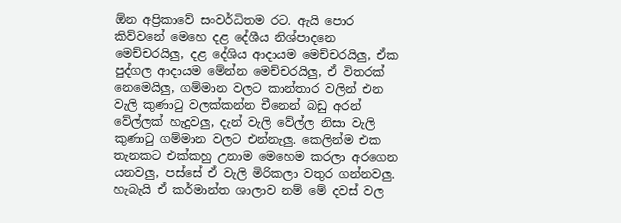ඕන අප්‍රිකාවේ සංවර්ධිතම රට. ඇයි පොර කිව්වනේ මෙහෙ දළ දේශීය නිශ්පාදනෙ මෙච්චරයිලු, දළ දේශිය ආදායම මෙච්චරයිලු, ඒක පුද්ගල ආදායම මේන්න මෙච්චරයිලු, ඒ විතරක් නෙමෙයිලු, ගම්මාන වලට කාන්තාර වලින් එන වැලි කුණාටු වලක්කන්න චීනෙන් බඩු අරන් වේල්ලක් හැදුවලු, දැන් වැලි වේල්ල නිසා වැලි කුණාටු ගම්මාන වලට එන්නැලු. කෙලින්ම එක තැනකට එක්කහු උනාම මෙහෙම කරලා අරගෙන යනවලු, පස්සේ ඒ වැලි මිරිකලා වතුර ගන්නවලු. හැබැයි ඒ කර්මාන්ත ශාලාව නම් මේ දවස් වල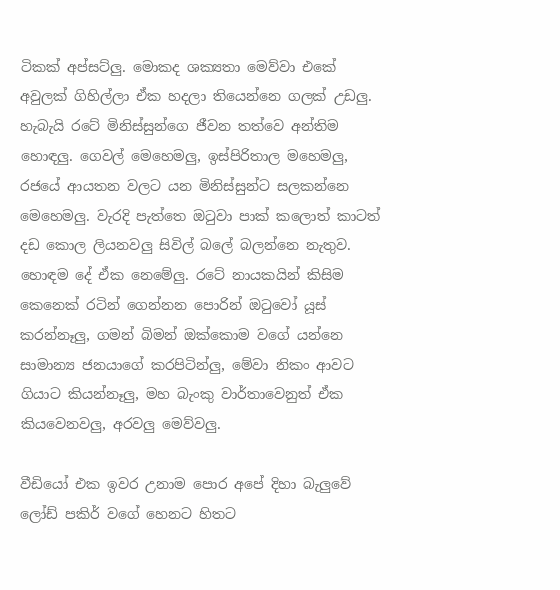ටිකක් අප්සට්ලු. මොකද ශක්‍යතා මෙව්වා එකේ අවුලක් ගිහිල්ලා ඒක හදලා තියෙන්නෙ ගලක් උඩලු. හැබැයි රටේ මිනිස්සුන්ගෙ ජීවන තත්වෙ අන්තිම හොඳලු. ගෙවල් මෙහෙමලු, ඉස්පිරිතාල මහෙමලු, රජයේ ආයතන වලට යන මිනිස්සුන්ට සලකන්නෙ මෙහෙමලු. වැරදි පැත්තෙ ඔටුවා පාක් කලොත් කාටත් දඩ කොල ලියනවලු සිවිල් බලේ බලන්නෙ නැතුව. හොඳම දේ ඒක නෙමේලු. රටේ නායකයින් කිසිම කෙනෙක් රටින් ගෙන්නන පොරින් ඔටුවෝ යූස් කරන්නෑලු, ගමන් බිමන් ඔක්කොම වගේ යන්නෙ සාමාන්‍ය ජනයාගේ කරපිටින්ලු, මේවා නිකං ආවට ගියාට කියන්නෑලු, මහ බැංකු වාර්තාවෙනුත් ඒක කියවෙනවලු, අරවලු මෙව්වලු.

වීඩියෝ එක ඉවර උනාම පොර අපේ දිහා බැලුවේ ලෝඩ් පකිර් වගේ හෙනට හිත‍ට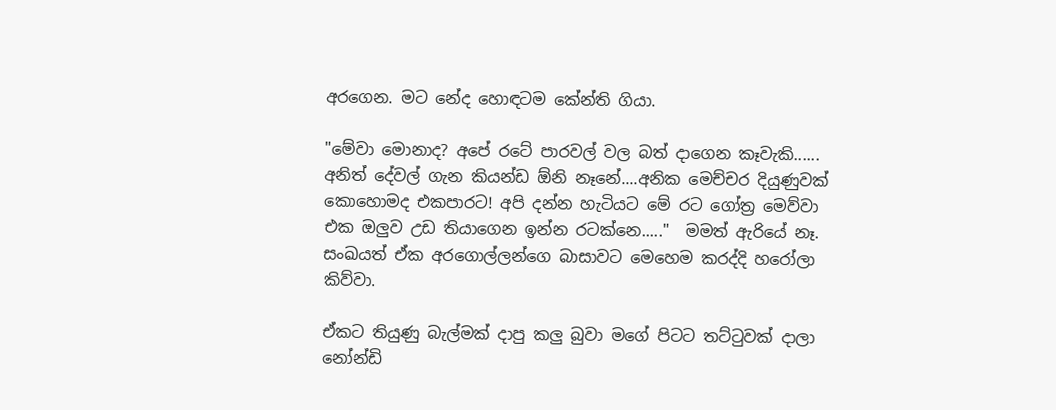අරගෙන. මට නේද හොඳටම කේන්ති ගියා.

"මේවා මොනාද? අපේ රටේ පාරවල් වල බත් දාගෙන කෑවැකි...... අනිත් දේවල් ගැන කියන්ඩ ඕනි නෑනේ....අනික මෙච්චර දියුණුවක් කොහොමද එකපාරට! අපි දන්න හැටියට මේ රට ‍ගෝත්‍ර මෙව්වා‍ එක ඔලුව උඩ තියාගෙන ඉන්න රටක්නෙ....."  මමත් ඇරියේ නෑ. සංඛයත් ඒක අරගොල්ලන්ගෙ බාසාවට මෙහෙම කරද්දි හරෝලා කිව්වා.

ඒකට තියුණු බැල්මක් දාපු කලු බුවා මගේ පිටට තට්ටුවක් දාලා නෝන්ඩි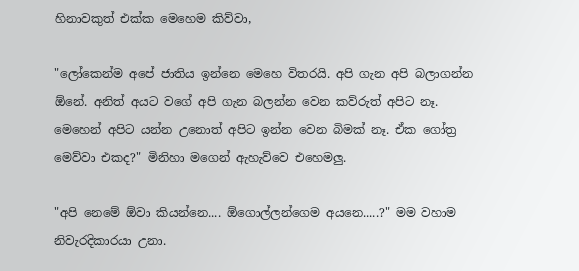හිනාවකුත් එක්ක මෙහෙම කිව්වා,

"ලෝකෙන්ම අපේ ජාතිය ඉන්නෙ මෙහෙ විතරයි. අපි ගැන අපි බලාගන්න ඕනේ. අනිත් අයට වගේ අපි ගැන බලන්න වෙන කව්රුත් අපිට නෑ. මෙහෙන් අපිට යන්න උනොත් අපිට ඉන්න වෙන බිමක් නෑ. ඒක ගෝත්‍ර මෙව්වා එකද?" මිනිහා මගෙන් ඇහැව්වෙ එහෙමලු.

"අපි නෙමේ ඕවා කියන්නෙ.... ඕගොල්ලන්ගෙම අයනෙ.....?" මම වහාම නිවැරදිකාරයා උනා.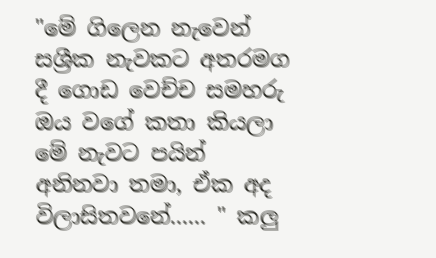"මේ ගිලෙන නැවෙන් සශ්‍රීක නැවකට අතරමග දී ගොඩ වෙච්ච සමහරු ඔය වගේ කතා කියලා මේ නැවට පයින් අනිනවා තමා, ඒක අද විලාසිතවනේ...... " කලු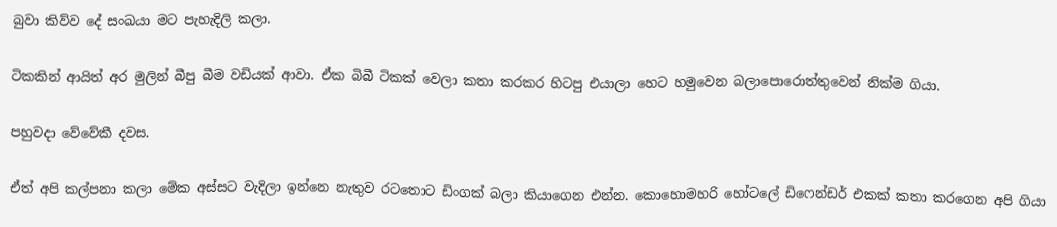බුවා කිව්ව දේ සංඛයා මට පැහැදිලි කලා.

ටිකකින් ආයිත් අර මුලින් බීපු බීම වඩියක් ආවා. ඒක බිබී ටිකක් වෙලා කතා කරකර හිටපු එයාලා හෙට හමුවෙන බලාපොරොත්තුවෙන් නික්ම ගියා.

පහුවදා වේවේකී දවස.

ඒත් අපි කල්පනා කලා මේක අස්සට වැදිලා ඉන්නෙ නැතුව රටතොට ඩිංගක් බලා කියාගෙන එන්න. කොහොමහරි හෝටලේ ඩිෆෙන්ඩර් එකක් කතා කරගෙන අපි ගියා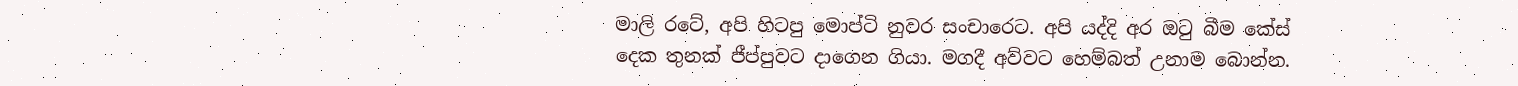මාලි රටේ, අපි හිටපු මොප්ටි නුවර සංචාරෙට. අපි යද්දි අර ඔටු බීම කේස් දෙක තුනක් ජීප්පුවට දාගෙන ගියා. මගදී අව්වට හෙම්බත් උනාම බොන්න.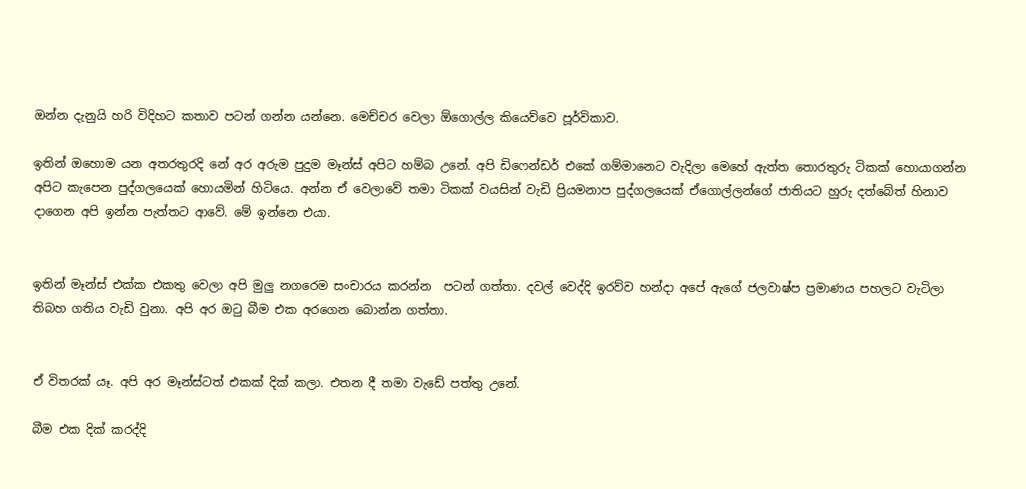ඔන්න දැනුයි හරි විදිහට කතාව පටන් ගන්න යන්නෙ. මෙච්චර වෙලා ඕගොල්ල කියෙව්වෙ පූර්විකාව.

ඉතින් ඔහොම යන අතරතුරදි නේ අර අරුම පුදුම මෑන්ස් අපිට හම්බ උනේ. අපි ඩිෆෙන්ඩර් එකේ ගම්මානෙට වැදිලා මෙහේ ඇත්ත තොරතුරු ටිකක් හොයාගන්න අපිට කැපෙන පුද්ගලයෙක් හොයමින් හිටියෙ. අන්න ඒ වෙලාවේ තමා ටිකක් වයසින් වැඩි ප්‍රියමනාප පුද්ගලයෙක් ඒගොල්ලන්ගේ ජාතියට හුරු දත්බේත් හිනාව දාගෙන අපි ඉන්න පැත්තට ආවේ. මේ ඉන්නෙ එයා.


ඉතින් මෑන්ස් එක්ක එකතු වෙලා අපි මුලු නගරෙම සංචාරය කරන්න  පටන් ගත්තා. දවල් වෙද්දි ඉරව්ව හන්දා අපේ ඇගේ ජලවාෂ්ප ප්‍රමාණය පහලට වැටිලා තිබහ ගතිය වැඩි වුනා. අපි අර ඔටු බීම එක අරගෙන බොන්න ගත්තා.


ඒ විතරක් යෑ. අපි අර මෑන්ස්ටත් එකක් දික් කලා. එතන දී තමා වැඩේ පත්තු උනේ.

බීම එක දික් කරද්දි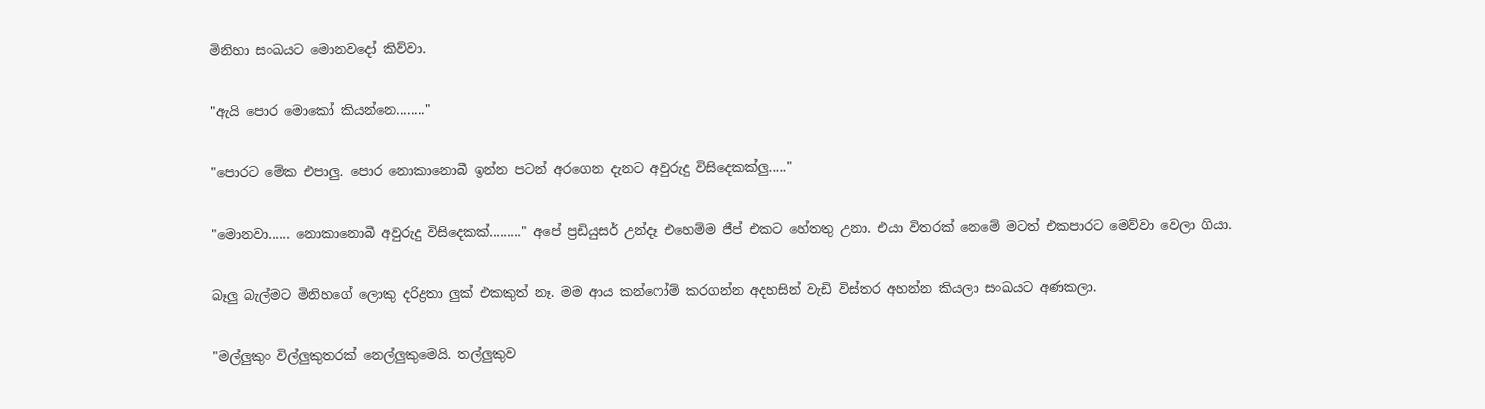මිනිහා සංඛයට මොනවදෝ කිව්වා.

"ඇයි පොර මොකෝ කියන්නෙ........"

"පොරට මේක එපාලු. පොර නොකානොබී ඉන්න පටන් අරගෙන දැනට අවුරුදු විසිදෙකක්ලු....."

"මොනවා...... නොකානොබී අවුරුදු විසිදෙකක්........." අපේ ප්‍රඩියුසර් උන්දෑ එහෙම්ම ජීප් එකට හේතතු උනා. එයා විතරක් නෙමේ මටත් එකපාරට මෙව්වා වෙලා ගියා.

බෑලු බැල්මට මිනිහගේ ලොකු දරිද්‍රතා ලුක් එකකුත් නෑ. මම ආය කන්ෆෝම් කරගන්න අදහසින් වැඩි විස්තර අහන්න කියලා සංඛයට අණකලා.

"මල්ලුකුං විල්ලුකුතරක් නෙල්ලුකුමෙයි. තල්ලුකුව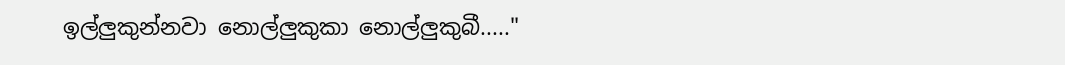ඉල්ලුකුන්නවා නොල්ලුකුකා නොල්ලුකුබී....."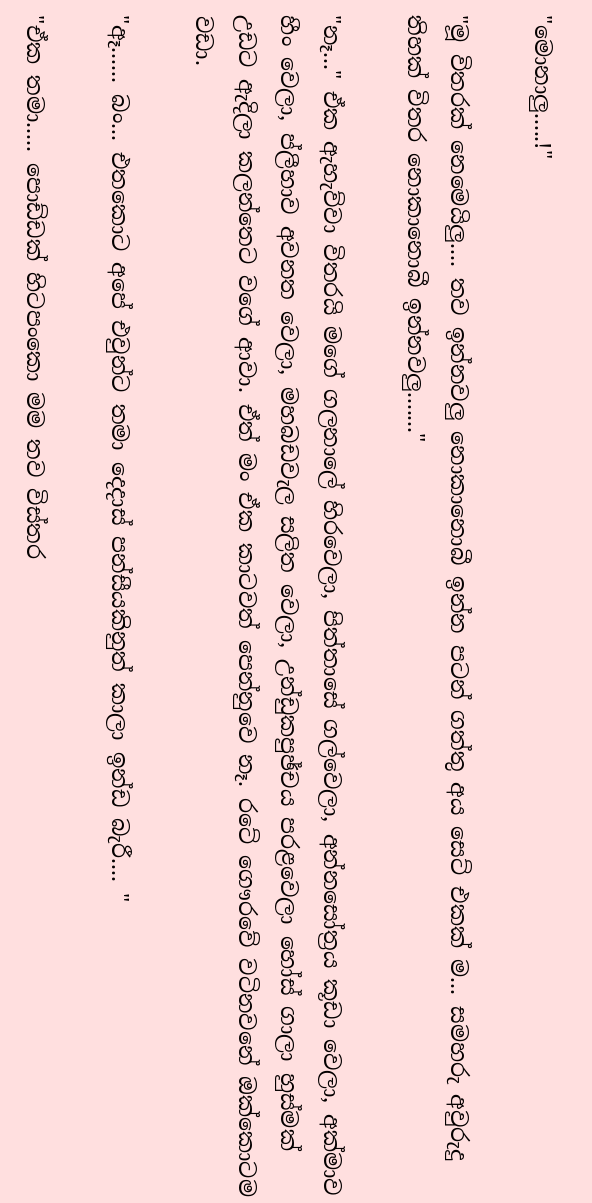"මොනාලු.....!"

"මූ විතරක් නෙමෙයිලු.... තව ඉන්නවලු නොකානොබී ඉන්න පටන් ගත්තු අය සෙට් එකක් ම... සමහරු අවුරුදු තිහක් විතර නොකානොබී ඉන්නවලු......."

"නෑ..." ඒක ඇහැව්වා විතරයි මගේ ගලනාලේ හිරවෙලා, පිත්තාසේ ගල්වෙලා, අන්නසෝත්‍රය කූඩා වෙලා, අක්මාව හීං වෙලා, ප්ලීහාව අවනත වෙලා, මහබඩවැල සලිත වෙලා, උන්ඩුකපුඡ්චය පරළවෙලා හෝස් ගාලා හුස්මක් උඩට ඇදිලා කලන්තෙට වගේ ආවා. ඒත් මං ඒක කාටවත් පෙන්නුවෙ නෑ. රටේ ගෞරවේ වටිනවනේ ඔක්කොටම වඩා.

"ඈ...... බං... එතකොට අපේ එවුන්ට තමා දෙදාස් පන්සීයකිනුත් කාලා ඉන්ඩ බැරී.... "

"ඒක තමා..... පොඩ්ඩක් හිටපංකො මම තව විස්තර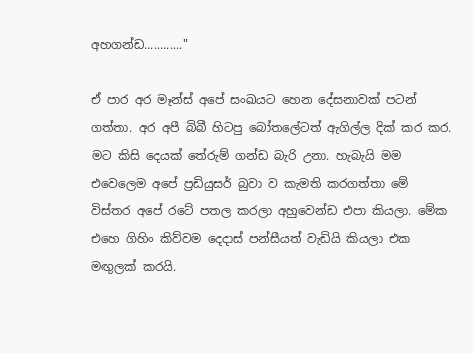අහගන්ඩ............"

ඒ පාර අර මෑන්ස් අපේ සංඛයට හෙන දේසනාවක් පටන් ගත්තා. අර අපී බිබී හිටපු බෝතලේටත් ඇගිල්ල දික් කර කර. මට කිසි දෙයක් තේරුම් ගන්ඩ බැරි උනා. හැබැයි මම එවෙලෙම අපේ ප්‍රඩියුසර් බුවා ව කැමති කරගත්තා මේ විස්තර අපේ රටේ පතල කරලා අහුවෙන්ඩ එපා කියලා. මේක එහෙ ගිහිං කිව්වම දෙදාස් පන්සීයත් වැඩියි කියලා එක මඟුලක් කරයි.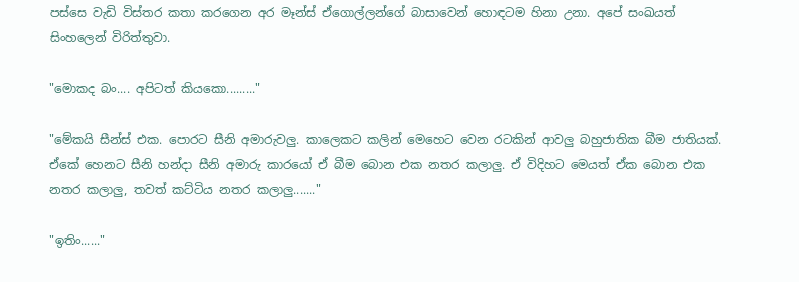පස්සෙ වැඩි විස්තර කතා කරගෙන අර මෑන්ස් ඒගොල්ලන්ගේ බාසාවෙන් හොඳටම හිනා උනා. අපේ සංඛයත් සිංහලෙන් විරිත්තුවා.

"මොකද බං.... අපිටත් කියකො........."

"මේකයි සීන්ස් එක. පොරට සීනි අමාරුවලු. කාලෙකට කලින් මෙහෙට වෙන රටකින් ආවලු බහුජාතික බීම ජාතියක්. ඒකේ හෙනට සීනි හන්දා සීනි අමාරු කාරයෝ ඒ බීම බොන එක නතර කලාලු. ඒ විදිහට මෙයත් ඒක බොන එක නතර කලාලු, තවත් කට්ටිය නතර කලාලු......."

"ඉතිං......"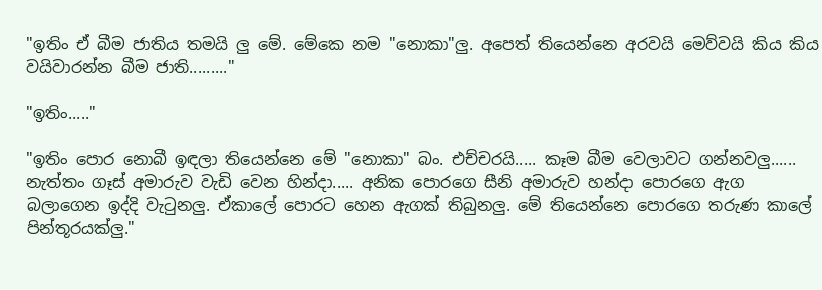"ඉතිං ඒ බීම ජාතිය තමයි ලු මේ. මේකෙ නම "නොකා"ලු. අපෙත් තියෙන්නෙ අරවයි මෙව්වයි කිය කිය වයිවාරන්න බීම ජාති........."

"ඉතිං....."

"ඉතිං පොර නොබී ඉඳලා තියෙන්නෙ මේ "නොකා" බං. එච්චරයි..... කෑම බීම වෙලාවට ගන්නවලු...... නැත්තං ගෑස් අමාරුව වැඩි වෙන හින්දා..... අනික පොරගෙ සීනි අමාරුව හන්දා පොරගෙ ඇග බලාගෙන ඉද්දි වැටුනලු. ඒකාලේ පොරට හෙන ඇගක් තිබුනලු. මේ තියෙන්නෙ පොරගෙ තරුණ කාලේ පින්තූරයක්ලු."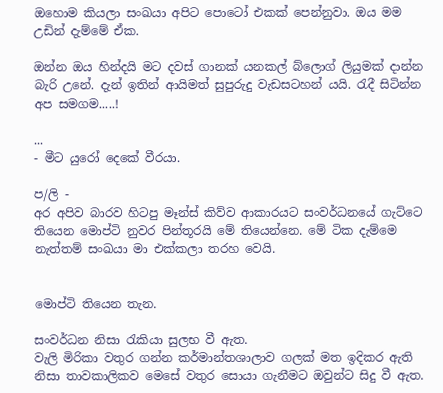ඔහොම කියලා සංඛයා අපිට පොටෝ එකක් පෙන්නුවා. ඔය මම උඩින් දැම්මේ ඒක.

ඔන්න ඔය හින්දයි මට දවස් ගානක් යනකල් බ්ලොග් ලියුමක් දාන්න බැරි උනේ. දැන් ඉතින් ආයිමත් සුපුරුදු වැඩසටහන් යයි. රැදී සිටින්න අප සමගම.....!

...
- මීට යුරෝ දෙකේ වීරයා.

ප/ලි -
අර අපිව බාරව හිටපු මෑන්ස් කිව්ව ආකාරයට සංවර්ධනයේ ගැට්ටෙ තියෙන මොප්ටි නුවර පින්තූරයි මේ තියෙන්නෙ. මේ ටික දැම්මෙ නැත්තම් සංඛයා මා එක්කලා තරහ වෙයි.


මොප්ටි තියෙන තැන.

සංවර්ධන නිසා රැකියා සුලභ වී ඇත.
වැලි මිරිකා වතුර ගන්න කර්මාන්තශාලාව ගලක් මත ඉදිකර ඇති නිසා තාවකාලිකව මෙසේ වතුර සොයා ගැනීමට ඔවුන්ට සිදු වී ඇත.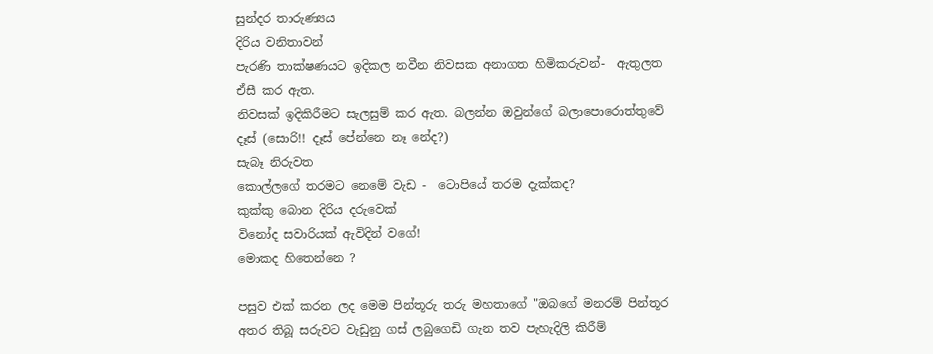සුන්දර තාරුණ්‍යය
දිරිය වනිතාවන්
පැරණි තාක්ෂණයට ඉදිකල නවීන නිවසක අනාගත හිමිකරුවන්-  ඇතුලත ඒසී කර ඇත.
නිවසක් ඉදිකිරීමට සැලසුම් කර ඇත. බලන්න ඔවුන්ගේ බලාපොරොත්තුවේ දෑස් (සොරි!! දෑස් පේන්නෙ නෑ නේද?)
සැබෑ නිරුවත
කොල්ලගේ තරමට නෙමේ වැඩ -  ටොපියේ තරම දැක්කද?
කුක්කු බොන දිරිය දරුවෙක්
විනෝද සවාරියක් ඇවිදින් වගේ!
මොකද හිතෙන්නෙ ?

පසුව එක් කරන ලද මෙම පින්තූරු තරු මහතාගේ "ඔබගේ මනරම් පින්තූර අතර තිබූ සරුවට වැඩුනු ගස් ලබුගෙඩි ගැන තව පැහැදිලි කිරීම්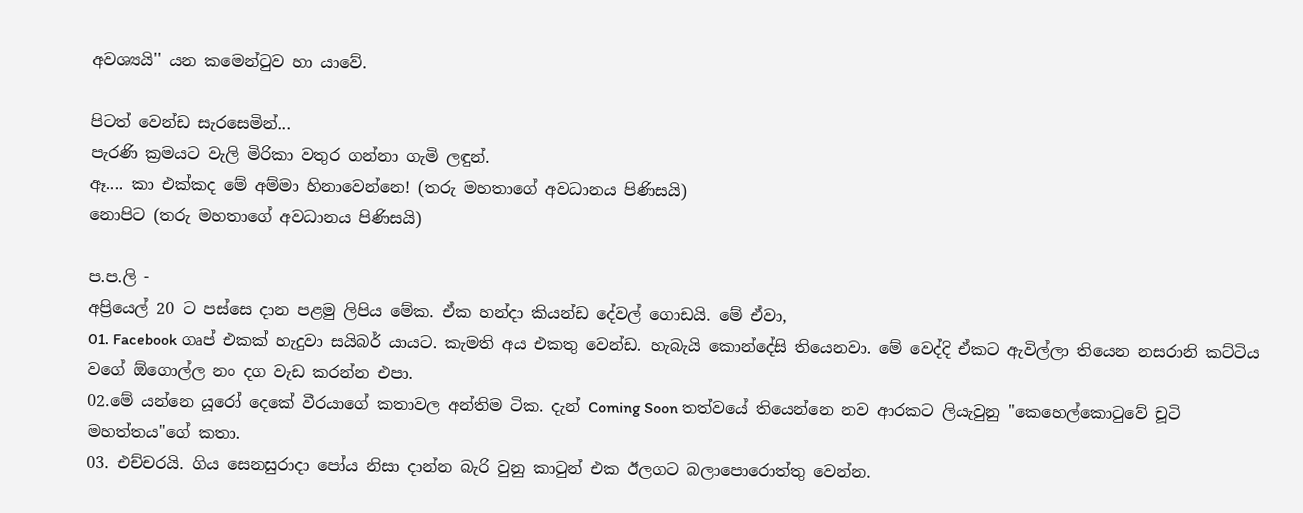අවශ්‍යයි'' යන කමෙන්ටුව හා යාවේ.

පිටත් වෙන්ඩ සැරසෙමින්...
පැරණි ක්‍රමයට වැලි මිරිකා වතුර ගන්නා ගැමි ලඳුන්.
ඈ.... කා එක්කද මේ අම්මා හිනාවෙන්නෙ! (තරු මහතාගේ අවධානය පිණිසයි)
නොපිට (තරු මහතාගේ අවධානය පිණිසයි)

ප.ප.ලි -
අප්‍රියෙල් 20 ට පස්සෙ දාන පළමු ලිපිය මේක. ඒක හන්දා කියන්ඩ දේවල් ගොඩයි. මේ ඒවා,
01. Facebook ගෘප් එකක් හැදුවා සයිබර් යායට. කැමති අය එකතු වෙන්ඩ. හැබැයි කොන්දේසි තියෙනවා. මේ වෙද්දි ඒකට ඇවිල්ලා තියෙන නසරානි කට්ටිය වගේ ඕගොල්ල නං දග වැඩ කරන්න එපා.
02.මේ යන්නෙ යූරෝ දෙකේ වීරයාගේ කතාවල අන්තිම ටික. දැන් Coming Soon තත්වයේ තියෙන්නෙ නව ආරකට ලියැවුනු "කෙහෙල්කොටුවේ චූටි මහත්තය"ගේ කතා.
03. එච්චරයි. ගිය සෙනසුරාදා පෝය නිසා දාන්න බැරි වුනු කාටුන් එක ඊලගට බලාපොරොත්තු වෙන්න.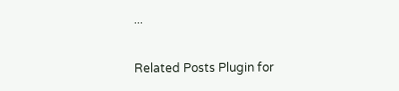...

Related Posts Plugin for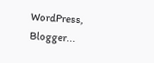WordPress, Blogger...